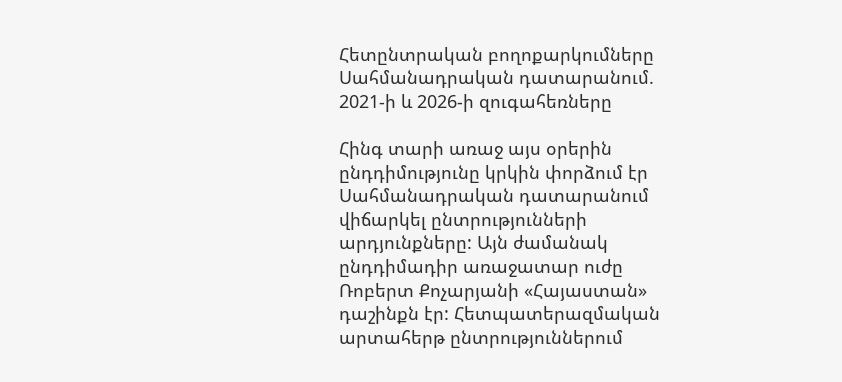Հետընտրական բողոքարկումները Սահմանադրական դատարանում. 2021-ի և 2026-ի զուգահեռները

Հինգ տարի առաջ այս օրերին ընդդիմությունը կրկին փորձում էր Սահմանադրական դատարանում վիճարկել ընտրությունների արդյունքները: Այն ժամանակ ընդդիմադիր առաջատար ուժը Ռոբերտ Քոչարյանի «Հայաստան» դաշինքն էր: Հետպատերազմական արտահերթ ընտրություններում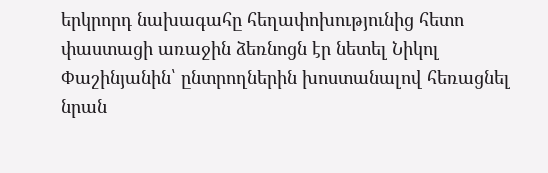երկրորդ նախագահը հեղափոխությունից հետո փաստացի առաջին ձեռնոցն էր նետել Նիկոլ Փաշինյանին՝ ընտրողներին խոստանալով հեռացնել նրան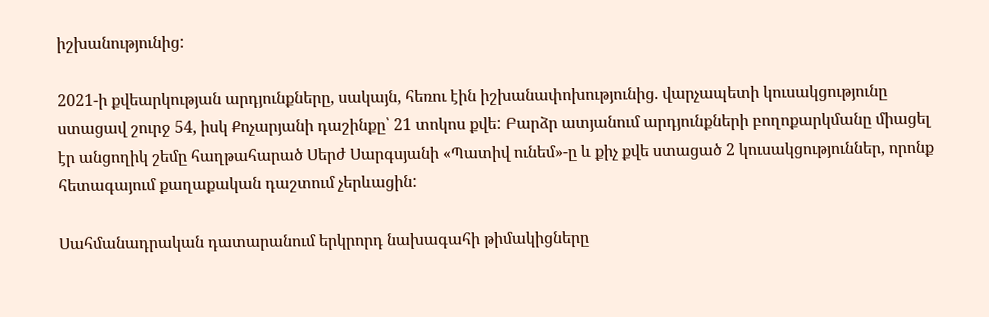իշխանությունից:

2021-ի քվեարկության արդյունքները, սակայն, հեռու էին իշխանափոխությունից. վարչապետի կուսակցությունը ստացավ շուրջ 54, իսկ Քոչարյանի դաշինքը՝ 21 տոկոս քվե: Բարձր ատյանում արդյունքների բողոքարկմանը միացել էր անցողիկ շեմը հաղթահարած Սերժ Սարգսյանի «Պատիվ ունեմ»-ը և քիչ քվե ստացած 2 կուսակցություններ, որոնք հետագայում քաղաքական դաշտում չերևացին:

Սահմանադրական դատարանում երկրորդ նախագահի թիմակիցները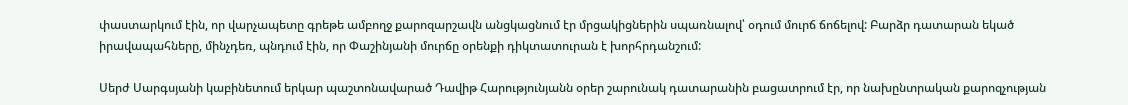փաստարկում էին, որ վարչապետը գրեթե ամբողջ քարոզարշավն անցկացնում էր մրցակիցներին սպառնալով՝ օդում մուրճ ճոճելով: Բարձր դատարան եկած իրավապահները, մինչդեռ, պնդում էին, որ Փաշինյանի մուրճը օրենքի դիկտատուրան է խորհրդանշում:

Սերժ Սարգսյանի կաբինետում երկար պաշտոնավարած Դավիթ Հարությունյանն օրեր շարունակ դատարանին բացատրում էր, որ նախընտրական քարոզչության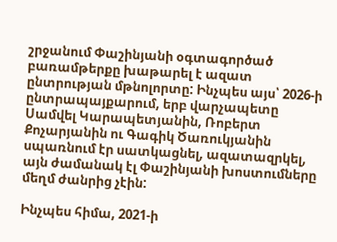շրջանում Փաշինյանի օգտագործած բառամթերքը խաթարել է ազատ ընտրության մթնոլորտը: Ինչպես այս՝ 2026-ի ընտրապայքարում, երբ վարչապետը Սամվել Կարապետյանին, Ռոբերտ Քոչարյանին ու Գագիկ Ծառուկյանին սպառնում էր սատկացնել, ազատազրկել, այն ժամանակ էլ Փաշինյանի խոստումները մեղմ ժանրից չէին:

Ինչպես հիմա, 2021-ի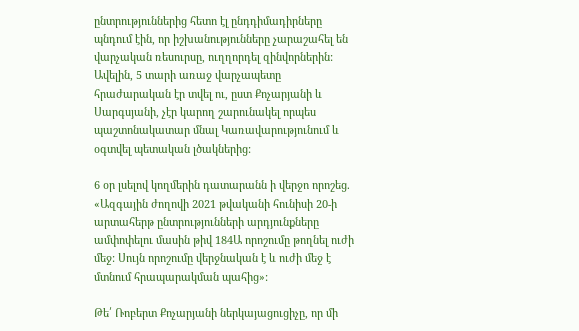ընտրություններից հետո էլ ընդդիմադիրները պնդում էին, որ իշխանությունները չարաշահել են վարչական ռեսուրսը, ուղղորդել զինվորներին: Ավելին, 5 տարի առաջ վարչապետը հրաժարական էր տվել ու, ըստ Քոչարյանի և Սարգսյանի, չէր կարող շարունակել որպես պաշտոնակատար մնալ Կառավարությունում և օգտվել պետական լծակներից:

6 օր լսելով կողմերին դատարանն ի վերջո որոշեց. «Ազգային ժողովի 2021 թվականի հունիսի 20-ի արտահերթ ընտրությունների արդյունքները ամփոփելու մասին թիվ 184Ա որոշումը թողնել ուժի մեջ: Սույն որոշումը վերջնական է և ուժի մեջ է մտնում հրապարակման պահից»:

Թե՛ Ռոբերտ Քոչարյանի ներկայացուցիչը, որ մի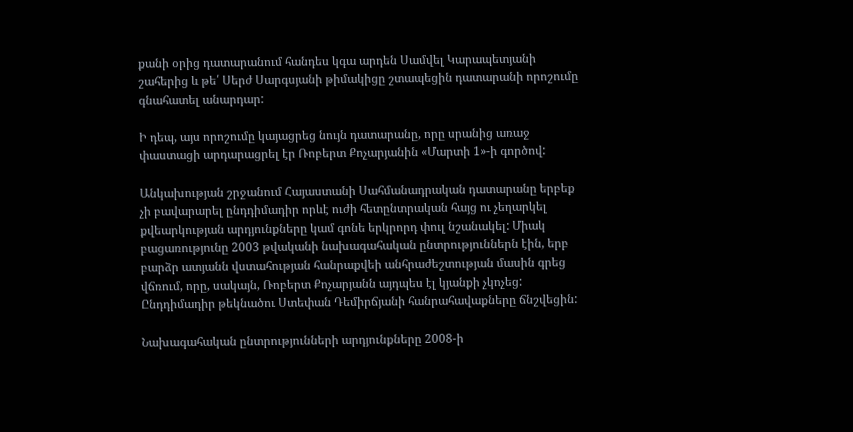քանի օրից դատարանում հանդես կգա արդեն Սամվել Կարապետյանի շահերից և թե՛ Սերժ Սարգսյանի թիմակիցը շտապեցին դատարանի որոշումը գնահատել անարդար:

Ի դեպ, այս որոշումը կայացրեց նույն դատարանը, որը սրանից առաջ փաստացի արդարացրել էր Ռոբերտ Քոչարյանին «Մարտի 1»-ի գործով:

Անկախության շրջանում Հայաստանի Սահմանադրական դատարանը երբեք չի բավարարել ընդդիմադիր որևէ ուժի հետընտրական հայց ու չեղարկել քվեարկության արդյունքները կամ գոնե երկրորդ փուլ նշանակել: Միակ բացառությունը 2003 թվականի նախագահական ընտրություններն էին, երբ բարձր ատյանն վստահության հանրաքվեի անհրաժեշտության մասին գրեց վճռում, որը, սակայն, Ռոբերտ Քոչարյանն այդպես էլ կյանքի չկոչեց: Ընդդիմադիր թեկնածու Ստեփան Դեմիրճյանի հանրահավաքները ճնշվեցին:

Նախագահական ընտրությունների արդյունքները 2008-ի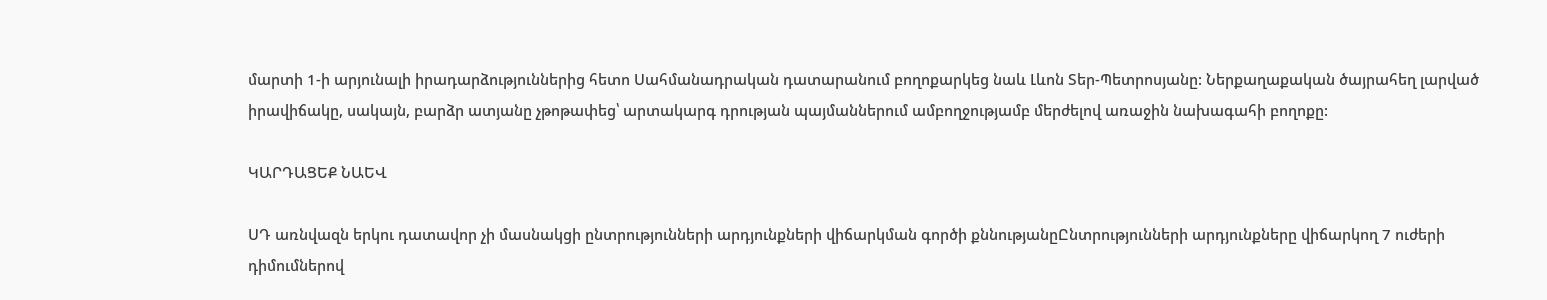մարտի 1-ի արյունալի իրադարձություններից հետո Սահմանադրական դատարանում բողոքարկեց նաև Լևոն Տեր-Պետրոսյանը: Ներքաղաքական ծայրահեղ լարված իրավիճակը, սակայն, բարձր ատյանը չթոթափեց՝ արտակարգ դրության պայմաններում ամբողջությամբ մերժելով առաջին նախագահի բողոքը:

ԿԱՐԴԱՑԵՔ ՆԱԵՎ

ՍԴ առնվազն երկու դատավոր չի մասնակցի ընտրությունների արդյունքների վիճարկման գործի քննությանըԸնտրությունների արդյունքները վիճարկող 7 ուժերի դիմումներով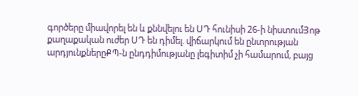գործերը միավորել են և քննվելու են ՍԴ հունիսի 26-ի նիստումՅոթ քաղաքական ուժեր ՍԴ են դիմել. վիճարկում են ընտրության արդյունքներըՔՊ-ն ընդդիմությանը լեգիտիմ չի համարում, բայց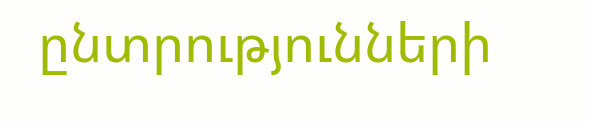ընտրությունների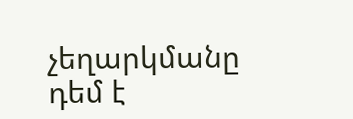չեղարկմանը դեմ է